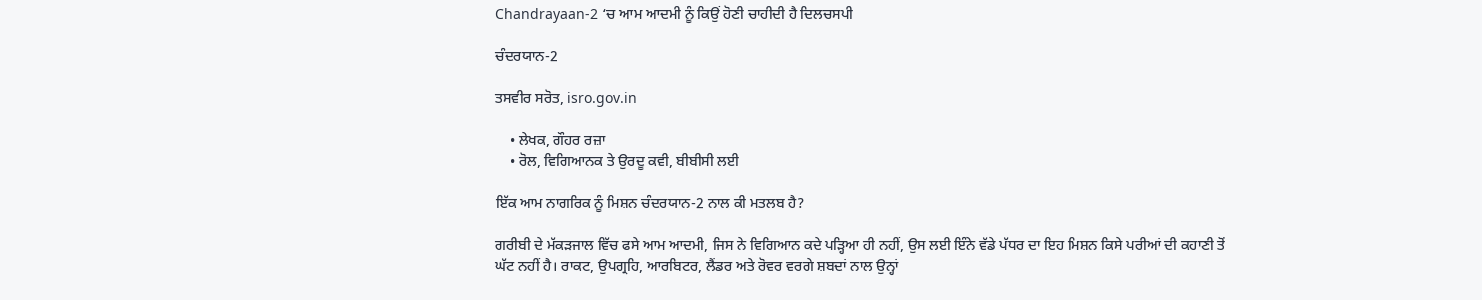Chandrayaan-2 ‘ਚ ਆਮ ਆਦਮੀ ਨੂੰ ਕਿਉਂ ਹੋਣੀ ਚਾਹੀਦੀ ਹੈ ਦਿਲਚਸਪੀ

ਚੰਦਰਯਾਨ-2

ਤਸਵੀਰ ਸਰੋਤ, isro.gov.in

    • ਲੇਖਕ, ਗੌਹਰ ਰਜ਼ਾ
    • ਰੋਲ, ਵਿਗਿਆਨਕ ਤੇ ਉਰਦੂ ਕਵੀ, ਬੀਬੀਸੀ ਲਈ

ਇੱਕ ਆਮ ਨਾਗਰਿਕ ਨੂੰ ਮਿਸ਼ਨ ਚੰਦਰਯਾਨ-2 ਨਾਲ ਕੀ ਮਤਲਬ ਹੈ?

ਗਰੀਬੀ ਦੇ ਮੱਕੜਜਾਲ ਵਿੱਚ ਫਸੇ ਆਮ ਆਦਮੀ, ਜਿਸ ਨੇ ਵਿਗਿਆਨ ਕਦੇ ਪੜ੍ਹਿਆ ਹੀ ਨਹੀਂ, ਉਸ ਲਈ ਇੰਨੇ ਵੱਡੇ ਪੱਧਰ ਦਾ ਇਹ ਮਿਸ਼ਨ ਕਿਸੇ ਪਰੀਆਂ ਦੀ ਕਹਾਣੀ ਤੋਂ ਘੱਟ ਨਹੀਂ ਹੈ। ਰਾਕਟ, ਉਪਗ੍ਰਹਿ, ਆਰਬਿਟਰ, ਲੈਂਡਰ ਅਤੇ ਰੋਵਰ ਵਰਗੇ ਸ਼ਬਦਾਂ ਨਾਲ ਉਨ੍ਹਾਂ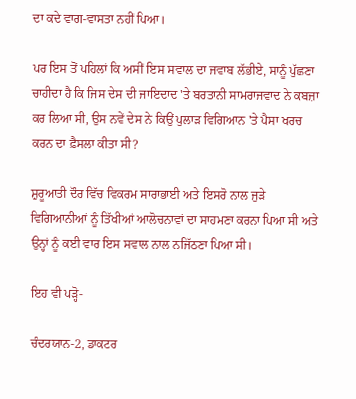ਦਾ ਕਦੇ ਵਾਗ-ਵਾਸਤਾ ਨਹੀਂ ਪਿਆ।

ਪਰ ਇਸ ਤੋਂ ਪਹਿਲਾਂ ਕਿ ਅਸੀਂ ਇਸ ਸਵਾਲ ਦਾ ਜਵਾਬ ਲੱਭੀਏ, ਸਾਨੂੰ ਪੁੱਛਣਾ ਚਾਹੀਦਾ ਹੈ ਕਿ ਜਿਸ ਦੇਸ ਦੀ ਜਾਇਦਾਦ 'ਤੇ ਬਰਤਾਨੀ ਸਾਮਰਾਜਵਾਦ ਨੇ ਕਬਜ਼ਾ ਕਰ ਲਿਆ ਸੀ, ਉਸ ਨਵੇਂ ਦੇਸ ਨੇ ਕਿਉਂ ਪੁਲਾੜ ਵਿਗਿਆਨ 'ਤੇ ਪੈਸਾ ਖਰਚ ਕਰਨ ਦਾ ਫ਼ੈਸਲਾ ਕੀਤਾ ਸੀ?

ਸ਼ੁਰੂਆਤੀ ਦੌਰ ਵਿੱਚ ਵਿਕਰਮ ਸਾਰਾਭਾਈ ਅਤੇ ਇਸਰੋ ਨਾਲ ਜੁੜੇ ਵਿਗਿਆਨੀਆਂ ਨੂੰ ਤਿੱਖੀਆਂ ਆਲੋਚਨਾਵਾਂ ਦਾ ਸਾਹਮਣਾ ਕਰਨਾ ਪਿਆ ਸੀ ਅਤੇ ਉਨ੍ਹਾਂ ਨੂੰ ਕਈ ਵਾਰ ਇਸ ਸਵਾਲ ਨਾਲ ਨਜਿੱਠਣਾ ਪਿਆ ਸੀ।

ਇਹ ਵੀ ਪੜ੍ਹੋ-

ਚੰਦਰਯਾਨ-2, ਡਾਕਟਰ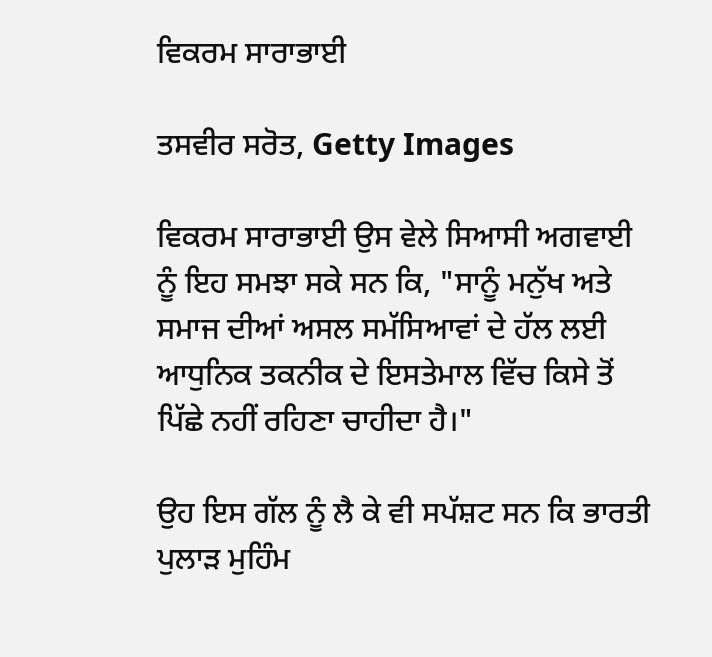ਵਿਕਰਮ ਸਾਰਾਭਾਈ

ਤਸਵੀਰ ਸਰੋਤ, Getty Images

ਵਿਕਰਮ ਸਾਰਾਭਾਈ ਉਸ ਵੇਲੇ ਸਿਆਸੀ ਅਗਵਾਈ ਨੂੰ ਇਹ ਸਮਝਾ ਸਕੇ ਸਨ ਕਿ, "ਸਾਨੂੰ ਮਨੁੱਖ ਅਤੇ ਸਮਾਜ ਦੀਆਂ ਅਸਲ ਸਮੱਸਿਆਵਾਂ ਦੇ ਹੱਲ ਲਈ ਆਧੁਨਿਕ ਤਕਨੀਕ ਦੇ ਇਸਤੇਮਾਲ ਵਿੱਚ ਕਿਸੇ ਤੋਂ ਪਿੱਛੇ ਨਹੀਂ ਰਹਿਣਾ ਚਾਹੀਦਾ ਹੈ।"

ਉਹ ਇਸ ਗੱਲ ਨੂੰ ਲੈ ਕੇ ਵੀ ਸਪੱਸ਼ਟ ਸਨ ਕਿ ਭਾਰਤੀ ਪੁਲਾੜ ਮੁਹਿੰਮ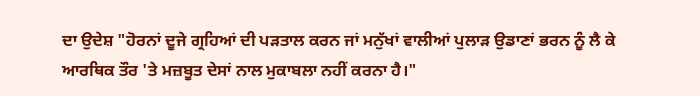ਦਾ ਉਦੇਸ਼ "ਹੋਰਨਾਂ ਦੂਜੇ ਗ੍ਰਹਿਆਂ ਦੀ ਪੜਤਾਲ ਕਰਨ ਜਾਂ ਮਨੁੱਖਾਂ ਵਾਲੀਆਂ ਪੁਲਾੜ ਉਡਾਣਾਂ ਭਰਨ ਨੂੰ ਲੈ ਕੇ ਆਰਥਿਕ ਤੌਰ 'ਤੇ ਮਜ਼ਬੂਤ ਦੇਸਾਂ ਨਾਲ ਮੁਕਾਬਲਾ ਨਹੀਂ ਕਰਨਾ ਹੈ।"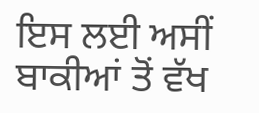ਇਸ ਲਈ ਅਸੀਂ ਬਾਕੀਆਂ ਤੋਂ ਵੱਖ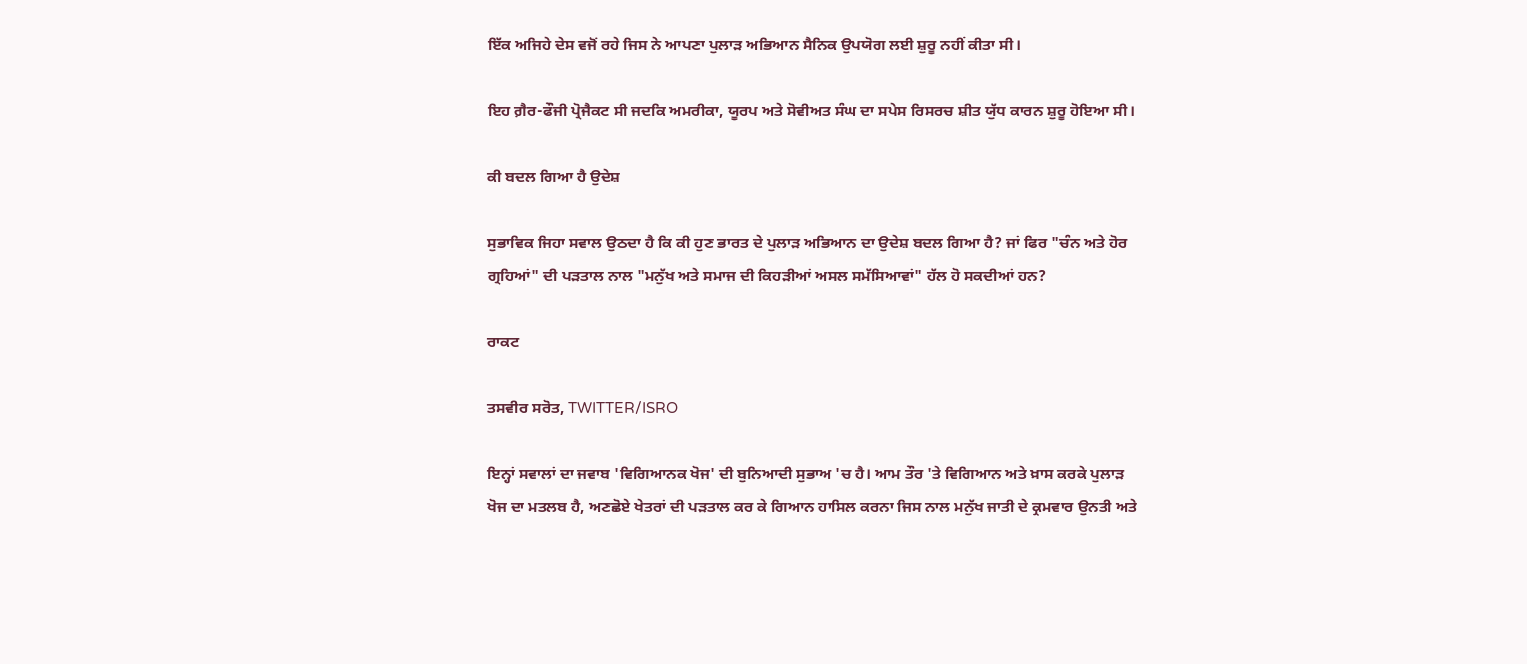ਇੱਕ ਅਜਿਹੇ ਦੇਸ ਵਜੋਂ ਰਹੇ ਜਿਸ ਨੇ ਆਪਣਾ ਪੁਲਾੜ ਅਭਿਆਨ ਸੈਨਿਕ ਉਪਯੋਗ ਲਈ ਸ਼ੁਰੂ ਨਹੀਂ ਕੀਤਾ ਸੀ।

ਇਹ ਗ਼ੈਰ-ਫੌਜੀ ਪ੍ਰੋਜੈਕਟ ਸੀ ਜਦਕਿ ਅਮਰੀਕਾ, ਯੂਰਪ ਅਤੇ ਸੋਵੀਅਤ ਸੰਘ ਦਾ ਸਪੇਸ ਰਿਸਰਚ ਸ਼ੀਤ ਯੁੱਧ ਕਾਰਨ ਸ਼ੁਰੂ ਹੋਇਆ ਸੀ।

ਕੀ ਬਦਲ ਗਿਆ ਹੈ ਉਦੇਸ਼

ਸੁਭਾਵਿਕ ਜਿਹਾ ਸਵਾਲ ਉਠਦਾ ਹੈ ਕਿ ਕੀ ਹੁਣ ਭਾਰਤ ਦੇ ਪੁਲਾੜ ਅਭਿਆਨ ਦਾ ਉਦੇਸ਼ ਬਦਲ ਗਿਆ ਹੈ? ਜਾਂ ਫਿਰ "ਚੰਨ ਅਤੇ ਹੋਰ ਗ੍ਰਹਿਆਂ" ਦੀ ਪੜਤਾਲ ਨਾਲ "ਮਨੁੱਖ ਅਤੇ ਸਮਾਜ ਦੀ ਕਿਹੜੀਆਂ ਅਸਲ ਸਮੱਸਿਆਵਾਂ" ਹੱਲ ਹੋ ਸਕਦੀਆਂ ਹਨ?

ਰਾਕਟ

ਤਸਵੀਰ ਸਰੋਤ, TWITTER/ISRO

ਇਨ੍ਹਾਂ ਸਵਾਲਾਂ ਦਾ ਜਵਾਬ 'ਵਿਗਿਆਨਕ ਖੋਜ' ਦੀ ਬੁਨਿਆਦੀ ਸੁਭਾਅ 'ਚ ਹੈ। ਆਮ ਤੌਰ 'ਤੇ ਵਿਗਿਆਨ ਅਤੇ ਖ਼ਾਸ ਕਰਕੇ ਪੁਲਾੜ ਖੋਜ ਦਾ ਮਤਲਬ ਹੈ, ਅਣਛੋਏ ਖੇਤਰਾਂ ਦੀ ਪੜਤਾਲ ਕਰ ਕੇ ਗਿਆਨ ਹਾਸਿਲ ਕਰਨਾ ਜਿਸ ਨਾਲ ਮਨੁੱਖ ਜਾਤੀ ਦੇ ਕ੍ਰਮਵਾਰ ਉਨਤੀ ਅਤੇ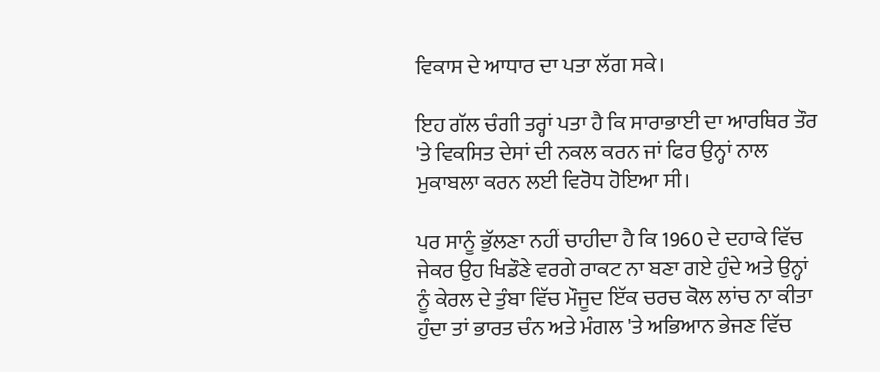ਵਿਕਾਸ ਦੇ ਆਧਾਰ ਦਾ ਪਤਾ ਲੱਗ ਸਕੇ।

ਇਹ ਗੱਲ ਚੰਗੀ ਤਰ੍ਹਾਂ ਪਤਾ ਹੈ ਕਿ ਸਾਰਾਭਾਈ ਦਾ ਆਰਥਿਰ ਤੌਰ 'ਤੇ ਵਿਕਸਿਤ ਦੇਸਾਂ ਦੀ ਨਕਲ ਕਰਨ ਜਾਂ ਫਿਰ ਉਨ੍ਹਾਂ ਨਾਲ ਮੁਕਾਬਲਾ ਕਰਨ ਲਈ ਵਿਰੋਧ ਹੋਇਆ ਸੀ।

ਪਰ ਸਾਨੂੰ ਭੁੱਲਣਾ ਨਹੀਂ ਚਾਹੀਦਾ ਹੈ ਕਿ 1960 ਦੇ ਦਹਾਕੇ ਵਿੱਚ ਜੇਕਰ ਉਹ ਖਿਡੌਣੇ ਵਰਗੇ ਰਾਕਟ ਨਾ ਬਣਾ ਗਏ ਹੁੰਦੇ ਅਤੇ ਉਨ੍ਹਾਂ ਨੂੰ ਕੇਰਲ ਦੇ ਤੁੰਬਾ ਵਿੱਚ ਮੌਜੂਦ ਇੱਕ ਚਰਚ ਕੋਲ ਲਾਂਚ ਨਾ ਕੀਤਾ ਹੁੰਦਾ ਤਾਂ ਭਾਰਤ ਚੰਨ ਅਤੇ ਮੰਗਲ 'ਤੇ ਅਭਿਆਨ ਭੇਜਣ ਵਿੱਚ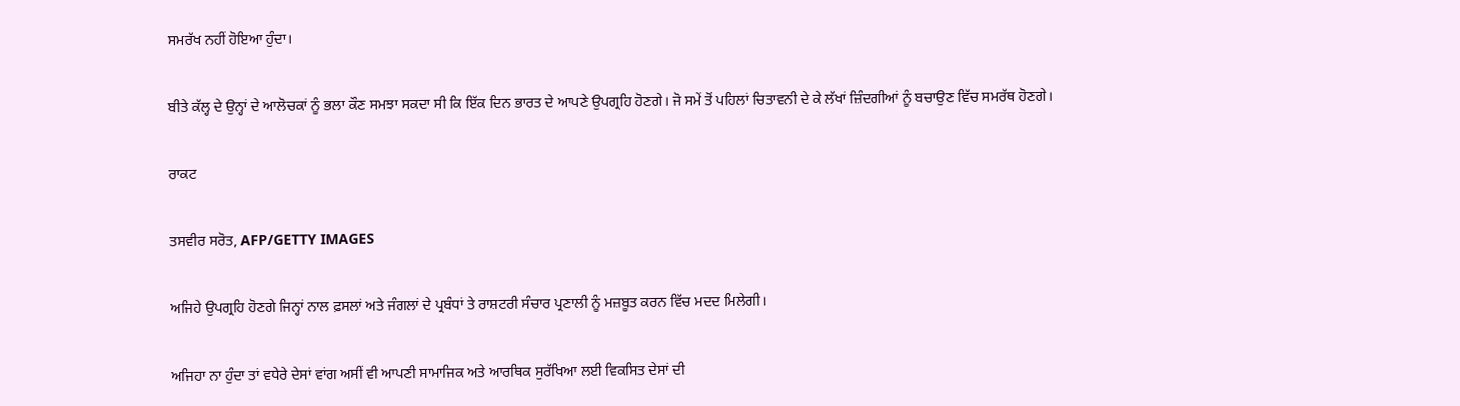ਸਮਰੱਖ ਨਹੀਂ ਹੋਇਆ ਹੁੰਦਾ।

ਬੀਤੇ ਕੱਲ੍ਹ ਦੇ ਉਨ੍ਹਾਂ ਦੇ ਆਲੋਚਕਾਂ ਨੂੰ ਭਲਾ ਕੌਣ ਸਮਝਾ ਸਕਦਾ ਸੀ ਕਿ ਇੱਕ ਦਿਨ ਭਾਰਤ ਦੇ ਆਪਣੇ ਉਪਗ੍ਰਹਿ ਹੋਣਗੇ। ਜੋ ਸਮੇਂ ਤੋਂ ਪਹਿਲਾਂ ਚਿਤਾਵਨੀ ਦੇ ਕੇ ਲੱਖਾਂ ਜ਼ਿੰਦਗੀਆਂ ਨੂੰ ਬਚਾਉਣ ਵਿੱਚ ਸਮਰੱਥ ਹੋਣਗੇ।

ਰਾਕਟ

ਤਸਵੀਰ ਸਰੋਤ, AFP/GETTY IMAGES

ਅਜਿਹੇ ਉਪਗ੍ਰਹਿ ਹੋਣਗੇ ਜਿਨ੍ਹਾਂ ਨਾਲ ਫ਼ਸਲਾਂ ਅਤੇ ਜੰਗਲਾਂ ਦੇ ਪ੍ਰਬੰਧਾਂ ਤੇ ਰਾਸ਼ਟਰੀ ਸੰਚਾਰ ਪ੍ਰਣਾਲੀ ਨੂੰ ਮਜ਼ਬੂਤ ਕਰਨ ਵਿੱਚ ਮਦਦ ਮਿਲੇਗੀ।

ਅਜਿਹਾ ਨਾ ਹੁੰਦਾ ਤਾਂ ਵਧੇਰੇ ਦੇਸਾਂ ਵਾਂਗ ਅਸੀਂ ਵੀ ਆਪਣੀ ਸਾਮਾਜਿਕ ਅਤੇ ਆਰਥਿਕ ਸੁਰੱਖਿਆ ਲਈ ਵਿਕਸਿਤ ਦੇਸਾਂ ਦੀ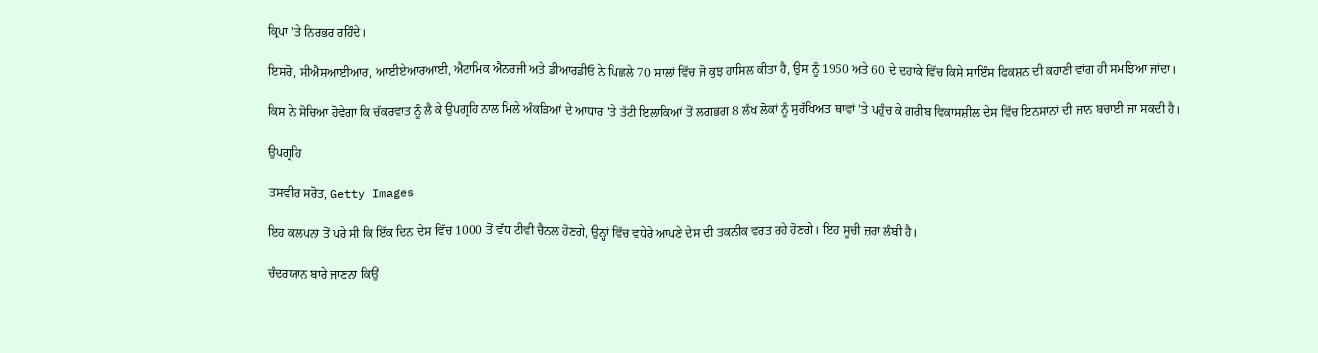ਕ੍ਰਿਪਾ 'ਤੇ ਨਿਰਭਰ ਰਹਿੰਦੇ।

ਇਸਰੋ, ਸੀਐਸਆਈਆਰ, ਆਈਏਆਰਆਈ, ਐਟਾਮਿਕ ਐਨਰਜੀ ਅਤੇ ਡੀਆਰਡੀਓ ਨੇ ਪਿਛਲੇ 70 ਸਾਲਾਂ ਵਿੱਚ ਜੋ ਕੁਝ ਹਾਸਿਲ ਕੀਤਾ ਹੈ, ਉਸ ਨੂੰ 1950 ਅਤੇ 60 ਦੇ ਦਹਾਕੇ ਵਿੱਚ ਕਿਸੇ ਸਾਇੰਸ ਫਿਕਸ਼ਨ ਦੀ ਕਹਾਣੀ ਵਾਂਗ ਹੀ ਸਮਝਿਆ ਜਾਂਦਾ।

ਕਿਸ ਨੇ ਸੋਚਿਆ ਹੋਵੇਗਾ ਕਿ ਚੱਕਰਵਾਤ ਨੂੰ ਲੈ ਕੇ ਉਪਗ੍ਰਹਿ ਨਾਲ ਮਿਲੇ ਅੰਕੜਿਆਂ ਦੇ ਆਧਾਰ 'ਤੇ ਤੱਟੀ ਇਲਾਕਿਆਂ ਤੋਂ ਲਗਭਗ 8 ਲੱਖ ਲੋਕਾਂ ਨੂੰ ਸੁਰੱਖਿਅਤ ਥਾਵਾਂ 'ਤੇ ਪਹੁੰਚ ਕੇ ਗਰੀਬ ਵਿਕਾਸਸ਼ੀਲ ਦੇਸ ਵਿੱਚ ਇਨਸਾਨਾਂ ਦੀ ਜਾਨ ਬਚਾਈ ਜਾ ਸਕਦੀ ਹੈ।

ਉਪਗ੍ਰਹਿ

ਤਸਵੀਰ ਸਰੋਤ, Getty Images

ਇਹ ਕਲਪਨਾ ਤੋਂ ਪਰੇ ਸੀ ਕਿ ਇੱਕ ਦਿਨ ਦੇਸ ਵਿੱਚ 1000 ਤੋਂ ਵੱਧ ਟੀਵੀ ਚੈਨਲ ਹੋਣਗੇ, ਉਨ੍ਹਾਂ ਵਿੱਚ ਵਧੇਰੇ ਆਪਣੇ ਦੇਸ ਦੀ ਤਕਨੀਕ ਵਰਤ ਰਹੇ ਹੋਣਗੇ। ਇਹ ਸੂਚੀ ਜ਼ਰਾ ਲੰਬੀ ਹੈ।

ਚੰਦਰਯਾਨ ਬਾਰੇ ਜਾਣਨਾ ਕਿਉਂ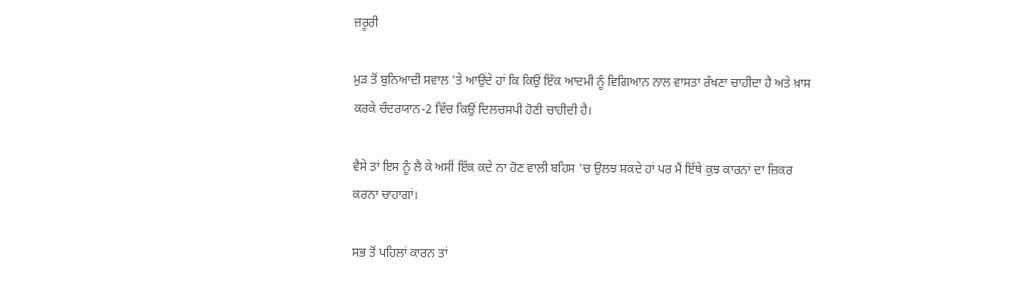ਜ਼ਰੂਰੀ

ਮੁੜ ਤੋਂ ਬੁਨਿਆਦੀ ਸਵਾਲ 'ਤੇ ਆਉਂਦੇ ਹਾਂ ਕਿ ਕਿਉਂ ਇੱਕ ਆਦਮੀ ਨੂੰ ਵਿਗਿਆਨ ਨਾਲ ਵਾਸਤਾ ਰੱਖਣਾ ਚਾਹੀਦਾ ਹੈ ਅਤੇ ਖ਼ਾਸ ਕਰਕੇ ਚੰਦਰਯਾਨ-2 ਵਿੱਚ ਕਿਉਂ ਦਿਲਚਸਪੀ ਹੋਣੀ ਚਾਹੀਦੀ ਹੈ।

ਵੈਸੇ ਤਾਂ ਇਸ ਨੂੰ ਲੈ ਕੇ ਅਸੀਂ ਇੱਕ ਕਦੇ ਨਾ ਹੋਣ ਵਾਲੀ ਬਹਿਸ 'ਚ ਉਲਝ ਸਕਦੇ ਹਾਂ ਪਰ ਮੈਂ ਇੱਥੇ ਕੁਝ ਕਾਰਨਾਂ ਦਾ ਜ਼ਿਕਰ ਕਰਨਾ ਚਾਹਾਗਾਂ।

ਸਭ ਤੋਂ ਪਹਿਲਾਂ ਕਾਰਨ ਤਾਂ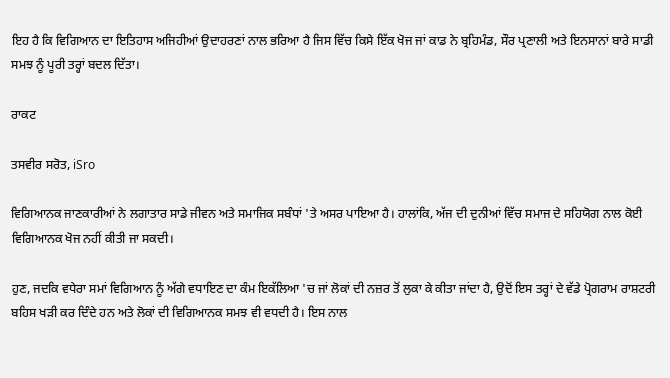ਇਹ ਹੈ ਕਿ ਵਿਗਿਆਨ ਦਾ ਇਤਿਹਾਸ ਅਜਿਹੀਆਂ ਉਦਾਹਰਣਾਂ ਨਾਲ ਭਰਿਆ ਹੈ ਜਿਸ ਵਿੱਚ ਕਿਸੇ ਇੱਕ ਖੋਜ ਜਾਂ ਕਾਡ ਨੇ ਬ੍ਰਹਿਮੰਡ, ਸੌਰ ਪ੍ਰਣਾਲੀ ਅਤੇ ਇਨਸਾਨਾਂ ਬਾਰੇ ਸਾਡੀ ਸਮਝ ਨੂੰ ਪੂਰੀ ਤਰ੍ਹਾਂ ਬਦਲ ਦਿੱਤਾ।

ਰਾਕਟ

ਤਸਵੀਰ ਸਰੋਤ, iSro

ਵਿਗਿਆਨਕ ਜਾਣਕਾਰੀਆਂ ਨੇ ਲਗਾਤਾਰ ਸਾਡੇ ਜੀਵਨ ਅਤੇ ਸਮਾਜਿਕ ਸਬੰਧਾਂ 'ਤੇ ਅਸਰ ਪਾਇਆ ਹੈ। ਹਾਲਾਂਕਿ, ਅੱਜ ਦੀ ਦੁਨੀਆਂ ਵਿੱਚ ਸਮਾਜ ਦੇ ਸਹਿਯੋਗ ਨਾਲ ਕੋਈ ਵਿਗਿਆਨਕ ਖੋਜ ਨਹੀਂ ਕੀਤੀ ਜਾ ਸਕਦੀ।

ਹੁਣ, ਜਦਕਿ ਵਧੇਰਾ ਸਮਾਂ ਵਿਗਿਆਨ ਨੂੰ ਅੱਗੇ ਵਧਾਇਣ ਦਾ ਕੰਮ ਇਕੱਲਿਆ 'ਚ ਜਾਂ ਲੋਕਾਂ ਦੀ ਨਜ਼ਰ ਤੋਂ ਲੁਕਾ ਕੇ ਕੀਤਾ ਜਾਂਦਾ ਹੈ, ਉਦੋਂ ਇਸ ਤਰ੍ਹਾਂ ਦੇ ਵੱਡੇ ਪ੍ਰੋਗਰਾਮ ਰਾਸ਼ਟਰੀ ਬਹਿਸ ਖੜੀ ਕਰ ਦਿੰਦੇ ਹਨ ਅਤੇ ਲੋਕਾਂ ਦੀ ਵਿਗਿਆਨਕ ਸਮਝ ਵੀ ਵਧਦੀ ਹੈ। ਇਸ ਨਾਲ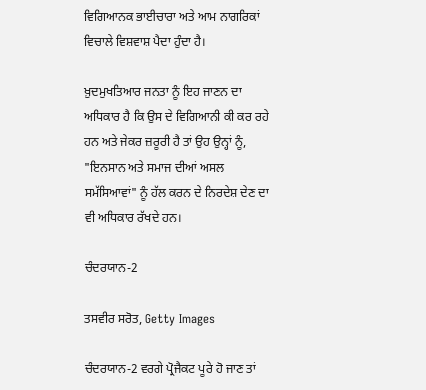ਵਿਗਿਆਨਕ ਭਾਈਚਾਰਾ ਅਤੇ ਆਮ ਨਾਗਰਿਕਾਂ ਵਿਚਾਲੇ ਵਿਸ਼ਵਾਸ਼ ਪੈਦਾ ਹੁੰਦਾ ਹੈ।

ਖ਼ੁਦਮੁਖਤਿਆਰ ਜਨਤਾ ਨੂੰ ਇਹ ਜਾਣਨ ਦਾ ਅਧਿਕਾਰ ਹੈ ਕਿ ਉਸ ਦੇ ਵਿਗਿਆਨੀ ਕੀ ਕਰ ਰਹੇ ਹਨ ਅਤੇ ਜੇਕਰ ਜ਼ਰੂਰੀ ਹੈ ਤਾਂ ਉਹ ਉਨ੍ਹਾਂ ਨੂੰ, "ਇਨਸਾਨ ਅਤੇ ਸਮਾਜ ਦੀਆਂ ਅਸਲ ਸਮੱਸਿਆਵਾਂ" ਨੂੰ ਹੱਲ ਕਰਨ ਦੇ ਨਿਰਦੇਸ਼ ਦੇਣ ਦਾ ਵੀ ਅਧਿਕਾਰ ਰੱਖਦੇ ਹਨ।

ਚੰਦਰਯਾਨ-2

ਤਸਵੀਰ ਸਰੋਤ, Getty Images

ਚੰਦਰਯਾਨ-2 ਵਰਗੇ ਪ੍ਰੋਜੈਕਟ ਪੂਰੇ ਹੋ ਜਾਣ ਤਾਂ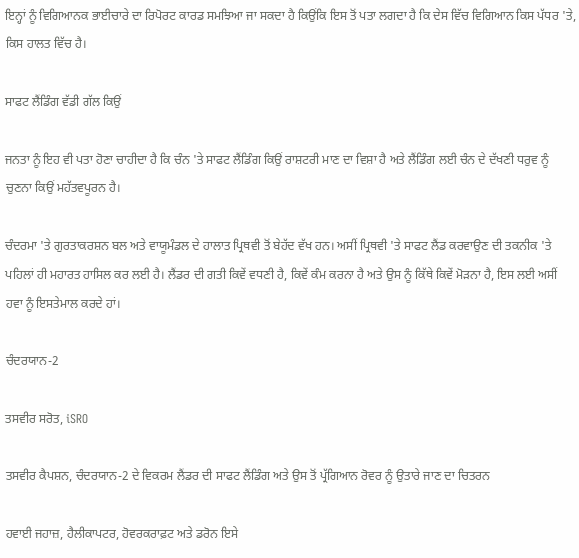ਇਨ੍ਹਾਂ ਨੂੰ ਵਿਗਿਆਨਕ ਭਾਈਚਾਰੇ ਦਾ ਰਿਪੋਰਟ ਕਾਰਡ ਸਮਝਿਆ ਜਾ ਸਕਦਾ ਹੈ ਕਿਉਂਕਿ ਇਸ ਤੋਂ ਪਤਾ ਲਗਦਾ ਹੈ ਕਿ ਦੇਸ ਵਿੱਚ ਵਿਗਿਆਨ ਕਿਸ ਪੱਧਰ 'ਤੇ, ਕਿਸ ਹਾਲਤ ਵਿੱਚ ਹੈ।

ਸਾਫਟ ਲੈਂਡਿੰਗ ਵੱਡੀ ਗੱਲ ਕਿਉਂ

ਜਨਤਾ ਨੂੰ ਇਹ ਵੀ ਪਤਾ ਹੋਣਾ ਚਾਹੀਦਾ ਹੈ ਕਿ ਚੰਨ 'ਤੇ ਸਾਫਟ ਲੈਂਡਿੰਗ ਕਿਉਂ ਰਾਸ਼ਟਰੀ ਮਾਣ ਦਾ ਵਿਸ਼ਾ ਹੈ ਅਤੇ ਲੈਂਡਿੰਗ ਲਈ ਚੰਨ ਦੇ ਦੱਖਣੀ ਧਰੁਵ ਨੂੰ ਚੁਣਨਾ ਕਿਉਂ ਮਹੱਤਵਪੂਰਨ ਹੈ।

ਚੰਦਰਮਾ 'ਤੇ ਗੁਰਤਾਕਰਸ਼ਨ ਬਲ ਅਤੇ ਵਾਯੂਮੰਡਲ ਦੇ ਹਾਲਾਤ ਪ੍ਰਿਥਵੀ ਤੋਂ ਬੇਹੱਦ ਵੱਖ ਹਨ। ਅਸੀਂ ਪ੍ਰਿਥਵੀ 'ਤੇ ਸਾਫਟ ਲੈਂਡ ਕਰਵਾਉਣ ਦੀ ਤਕਨੀਕ 'ਤੇ ਪਹਿਲਾਂ ਹੀ ਮਹਾਰਤ ਹਾਸਿਲ ਕਰ ਲਈ ਹੈ। ਲੈਂਡਰ ਦੀ ਗਤੀ ਕਿਵੇਂ ਵਧਣੀ ਹੈ, ਕਿਵੇਂ ਕੰਮ ਕਰਨਾ ਹੈ ਅਤੇ ਉਸ ਨੂੰ ਕਿੱਥੇ ਕਿਵੇਂ ਮੋੜਨਾ ਹੈ, ਇਸ ਲਈ ਅਸੀਂ ਹਵਾ ਨੂੰ ਇਸਤੇਮਾਲ ਕਰਦੇ ਹਾਂ।

ਚੰਦਰਯਾਨ-2

ਤਸਵੀਰ ਸਰੋਤ, iSRO

ਤਸਵੀਰ ਕੈਪਸ਼ਨ, ਚੰਦਰਯਾਨ-2 ਦੇ ਵਿਕਰਮ ਲੈਂਡਰ ਦੀ ਸਾਫਟ ਲੈਂਡਿੰਗ ਅਤੇ ਉਸ ਤੋਂ ਪ੍ਰੱਗਿਆਨ ਰੋਵਰ ਨੂੰ ਉਤਾਰੇ ਜਾਣ ਦਾ ਚਿਤਰਨ

ਹਵਾਈ ਜਹਾਜ਼, ਹੈਲੀਕਾਪਟਰ, ਹੋਵਰਕਰਾਫ਼ਟ ਅਤੇ ਡਰੋਨ ਇਸੇ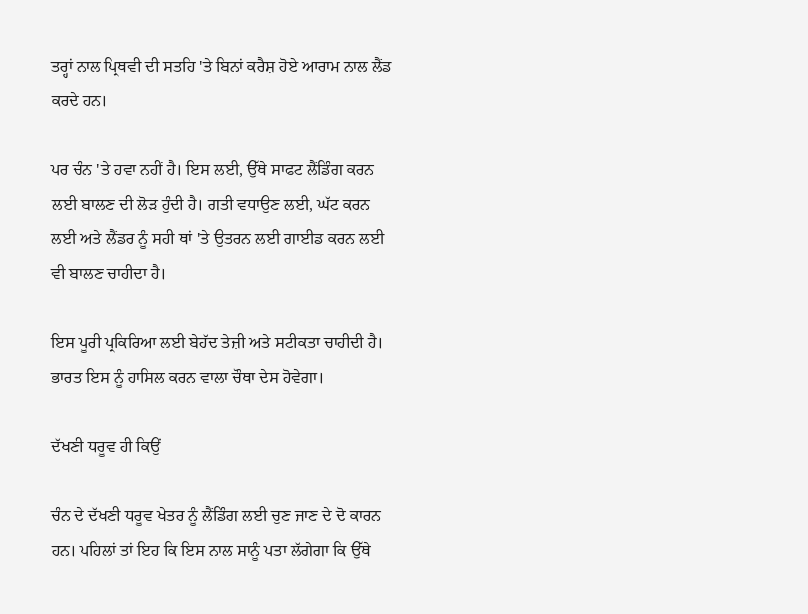ਤਰ੍ਹਾਂ ਨਾਲ ਪ੍ਰਿਥਵੀ ਦੀ ਸਤਹਿ 'ਤੇ ਬਿਨਾਂ ਕਰੈਸ਼ ਹੋਏ ਆਰਾਮ ਨਾਲ ਲੈਂਡ ਕਰਦੇ ਹਨ।

ਪਰ ਚੰਨ 'ਤੇ ਹਵਾ ਨਹੀਂ ਹੈ। ਇਸ ਲਈ, ਉੱਥੇ ਸਾਫਟ ਲੈਂਡਿੰਗ ਕਰਨ ਲਈ ਬਾਲਣ ਦੀ ਲੋੜ ਹੁੰਦੀ ਹੈ। ਗਤੀ ਵਧਾਉਣ ਲਈ, ਘੱਟ ਕਰਨ ਲਈ ਅਤੇ ਲੈਂਡਰ ਨੂੰ ਸਹੀ ਥਾਂ 'ਤੇ ਉਤਰਨ ਲਈ ਗਾਈਡ ਕਰਨ ਲਈ ਵੀ ਬਾਲਣ ਚਾਹੀਦਾ ਹੈ।

ਇਸ ਪੂਰੀ ਪ੍ਰਕਿਰਿਆ ਲਈ ਬੇਹੱਦ ਤੇਜ਼ੀ ਅਤੇ ਸਟੀਕਤਾ ਚਾਹੀਦੀ ਹੈ। ਭਾਰਤ ਇਸ ਨੂੰ ਹਾਸਿਲ ਕਰਨ ਵਾਲਾ ਚੌਥਾ ਦੇਸ ਹੋਵੇਗਾ।

ਦੱਖਣੀ ਧਰੂਵ ਹੀ ਕਿਉਂ

ਚੰਨ ਦੇ ਦੱਖਣੀ ਧਰੂਵ ਖੇਤਰ ਨੂੰ ਲੈਂਡਿੰਗ ਲਈ ਚੁਣ ਜਾਣ ਦੇ ਦੋ ਕਾਰਨ ਹਨ। ਪਹਿਲਾਂ ਤਾਂ ਇਹ ਕਿ ਇਸ ਨਾਲ ਸਾਨੂੰ ਪਤਾ ਲੱਗੇਗਾ ਕਿ ਉੱਥੇ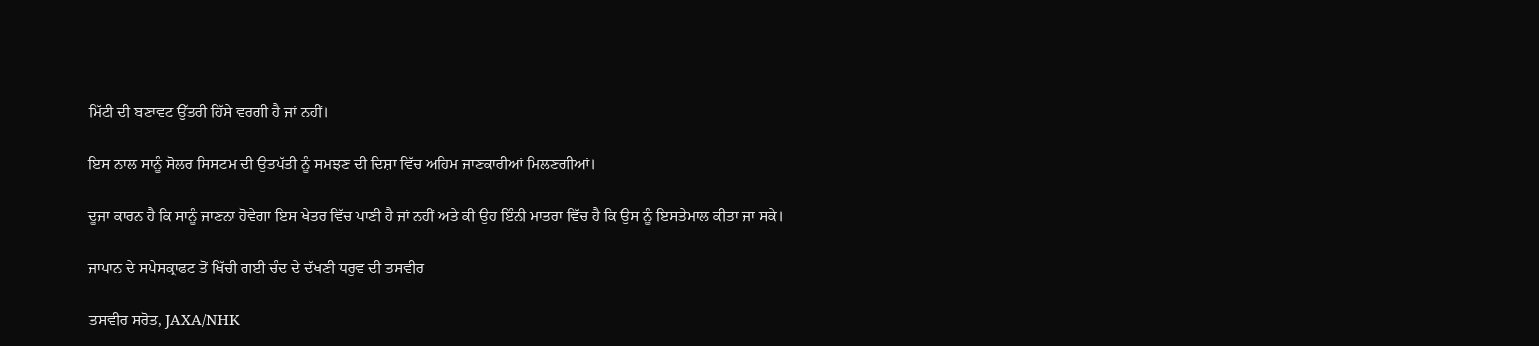ਮਿੱਟੀ ਦੀ ਬਣਾਵਟ ਉੱਤਰੀ ਹਿੱਸੇ ਵਰਗੀ ਹੈ ਜਾਂ ਨਹੀਂ।

ਇਸ ਨਾਲ ਸਾਨੂੰ ਸੋਲਰ ਸਿਸਟਮ ਦੀ ਉਤਪੱਤੀ ਨੂੰ ਸਮਝਣ ਦੀ ਦਿਸ਼ਾ ਵਿੱਚ ਅਹਿਮ ਜਾਣਕਾਰੀਆਂ ਮਿਲਣਗੀਆਂ।

ਦੂਜਾ ਕਾਰਨ ਹੈ ਕਿ ਸਾਨੂੰ ਜਾਣਨਾ ਹੋਵੇਗਾ ਇਸ ਖੇਤਰ ਵਿੱਚ ਪਾਣੀ ਹੈ ਜਾਂ ਨਹੀਂ ਅਤੇ ਕੀ ਉਹ ਇੰਨੀ ਮਾਤਰਾ ਵਿੱਚ ਹੈ ਕਿ ਉਸ ਨੂੰ ਇਸਤੇਮਾਲ ਕੀਤਾ ਜਾ ਸਕੇ।

ਜਾਪਾਨ ਦੇ ਸਪੇਸਕ੍ਰਾਫਟ ਤੋਂ ਖਿੱਚੀ ਗਈ ਚੰਦ ਦੇ ਦੱਖਣੀ ਧਰੁਵ ਦੀ ਤਸਵੀਰ

ਤਸਵੀਰ ਸਰੋਤ, JAXA/NHK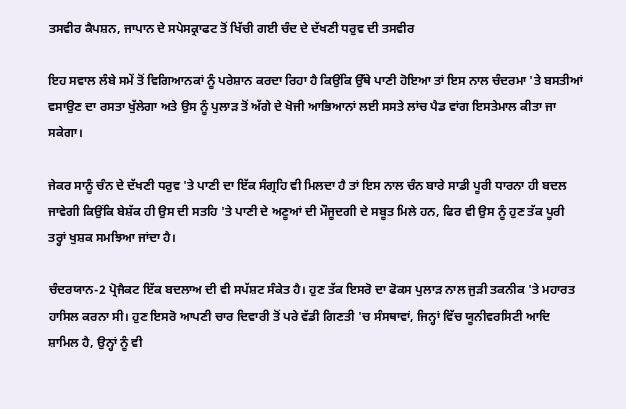ਤਸਵੀਰ ਕੈਪਸ਼ਨ, ਜਾਪਾਨ ਦੇ ਸਪੇਸਕ੍ਰਾਫਟ ਤੋਂ ਖਿੱਚੀ ਗਈ ਚੰਦ ਦੇ ਦੱਖਣੀ ਧਰੁਵ ਦੀ ਤਸਵੀਰ

ਇਹ ਸਵਾਲ ਲੰਬੇ ਸਮੇਂ ਤੋਂ ਵਿਗਿਆਨਕਾਂ ਨੂੰ ਪਰੇਸ਼ਾਨ ਕਰਦਾ ਰਿਹਾ ਹੈ ਕਿਉਂਕਿ ਉੱਥੇ ਪਾਣੀ ਹੋਇਆ ਤਾਂ ਇਸ ਨਾਲ ਚੰਦਰਮਾ 'ਤੇ ਬਸਤੀਆਂ ਵਸਾਉਣ ਦਾ ਰਸਤਾ ਖੁੱਲੇਗਾ ਅਤੇ ਉਸ ਨੂੰ ਪੁਲਾੜ ਤੋਂ ਅੱਗੇ ਦੇ ਖੋਜੀ ਆਭਿਆਨਾਂ ਲਈ ਸਸਤੇ ਲਾਂਚ ਪੈਡ ਵਾਂਗ ਇਸਤੇਮਾਲ ਕੀਤਾ ਜਾ ਸਕੇਗਾ।

ਜੇਕਰ ਸਾਨੂੰ ਚੰਨ ਦੇ ਦੱਖਣੀ ਧਰੁਵ 'ਤੇ ਪਾਣੀ ਦਾ ਇੱਕ ਸੰਗ੍ਰਹਿ ਵੀ ਮਿਲਦਾ ਹੈ ਤਾਂ ਇਸ ਨਾਲ ਚੰਨ ਬਾਰੇ ਸਾਡੀ ਪੂਰੀ ਧਾਰਨਾ ਹੀ ਬਦਲ ਜਾਵੇਗੀ ਕਿਉਂਕਿ ਬੇਸ਼ੱਕ ਹੀ ਉਸ ਦੀ ਸਤਹਿ 'ਤੇ ਪਾਣੀ ਦੇ ਅਣੂਆਂ ਦੀ ਮੌਜੂਦਗੀ ਦੇ ਸਬੂਤ ਮਿਲੇ ਹਨ, ਫਿਰ ਵੀ ਉਸ ਨੂੰ ਹੁਣ ਤੱਕ ਪੂਰੀ ਤਰ੍ਹਾਂ ਖੁਸ਼ਕ ਸਮਝਿਆ ਜਾਂਦਾ ਹੈ।

ਚੰਦਰਯਾਨ-2 ਪ੍ਰੋਜੈਕਟ ਇੱਕ ਬਦਲਾਅ ਦੀ ਵੀ ਸਪੱਸ਼ਟ ਸੰਕੇਤ ਹੈ। ਹੁਣ ਤੱਕ ਇਸਰੋ ਦਾ ਫੋਕਸ ਪੁਲਾੜ ਨਾਲ ਜੁੜੀ ਤਕਨੀਕ 'ਤੇ ਮਹਾਰਤ ਹਾਸਿਲ ਕਰਨਾ ਸੀ। ਹੁਣ ਇਸਰੋ ਆਪਣੀ ਚਾਰ ਦਿਵਾਰੀ ਤੋਂ ਪਰੇ ਵੱਡੀ ਗਿਣਤੀ 'ਚ ਸੰਸਥਾਵਾਂ, ਜਿਨ੍ਹਾਂ ਵਿੱਚ ਯੂਨੀਵਰਸਿਟੀ ਆਦਿ ਸ਼ਾਮਿਲ ਹੈ, ਉਨ੍ਹਾਂ ਨੂੰ ਵੀ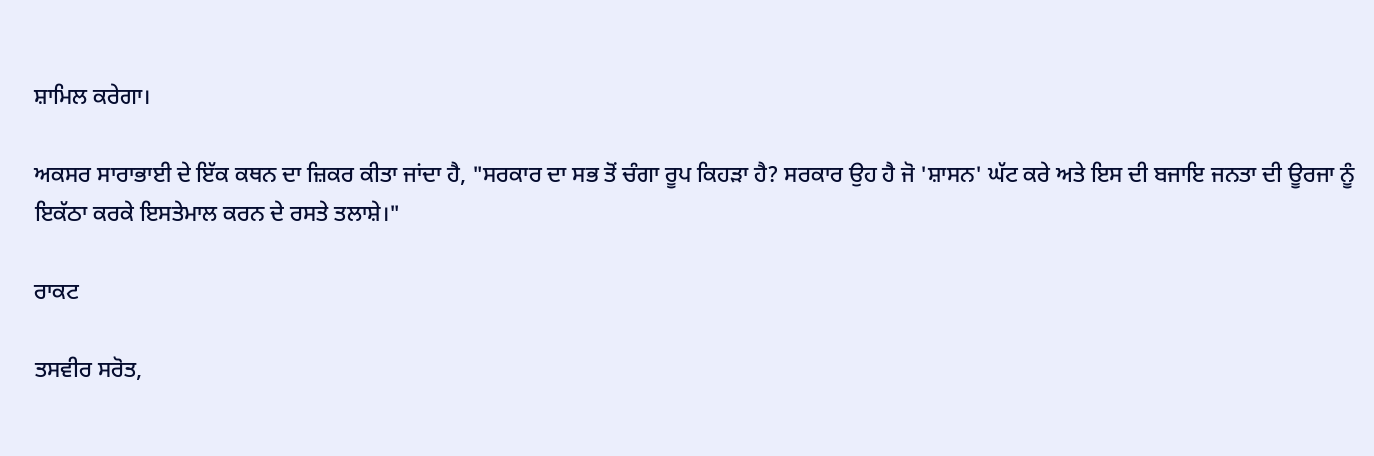ਸ਼ਾਮਿਲ ਕਰੇਗਾ।

ਅਕਸਰ ਸਾਰਾਭਾਈ ਦੇ ਇੱਕ ਕਥਨ ਦਾ ਜ਼ਿਕਰ ਕੀਤਾ ਜਾਂਦਾ ਹੈ, "ਸਰਕਾਰ ਦਾ ਸਭ ਤੋਂ ਚੰਗਾ ਰੂਪ ਕਿਹੜਾ ਹੈ? ਸਰਕਾਰ ਉਹ ਹੈ ਜੋ 'ਸ਼ਾਸਨ' ਘੱਟ ਕਰੇ ਅਤੇ ਇਸ ਦੀ ਬਜਾਇ ਜਨਤਾ ਦੀ ਊਰਜਾ ਨੂੰ ਇਕੱਠਾ ਕਰਕੇ ਇਸਤੇਮਾਲ ਕਰਨ ਦੇ ਰਸਤੇ ਤਲਾਸ਼ੇ।"

ਰਾਕਟ

ਤਸਵੀਰ ਸਰੋਤ,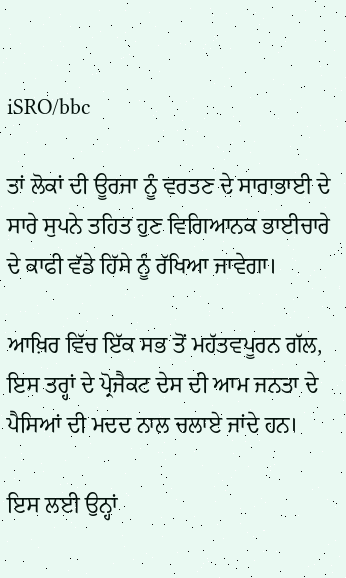iSRO/bbc

ਤਾਂ ਲੋਕਾਂ ਦੀ ਊਰਜਾ ਨੂੰ ਵਰਤਣ ਦੇ ਸਾਰਾਭਾਈ ਦੇ ਸਾਰੇ ਸੁਪਨੇ ਤਹਿਤ ਹੁਣ ਵਿਗਿਆਨਕ ਭਾਈਚਾਰੇ ਦੇ ਕਾਫੀ ਵੱਡੇ ਹਿੱਸੇ ਨੂੰ ਰੱਖਿਆ ਜਾਵੇਗਾ।

ਆਖ਼ਿਰ ਵਿੱਚ ਇੱਕ ਸਭ ਤੋਂ ਮਹੱਤਵਪੂਰਨ ਗੱਲ, ਇਸ ਤਰ੍ਹਾਂ ਦੇ ਪ੍ਰੋਜੈਕਟ ਦੇਸ ਦੀ ਆਮ ਜਨਤਾ ਦੇ ਪੈਸਿਆਂ ਦੀ ਮਦਦ ਨਾਲ ਚਲਾਏ ਜਾਂਦੇ ਹਨ।

ਇਸ ਲਈ ਉਨ੍ਹਾਂ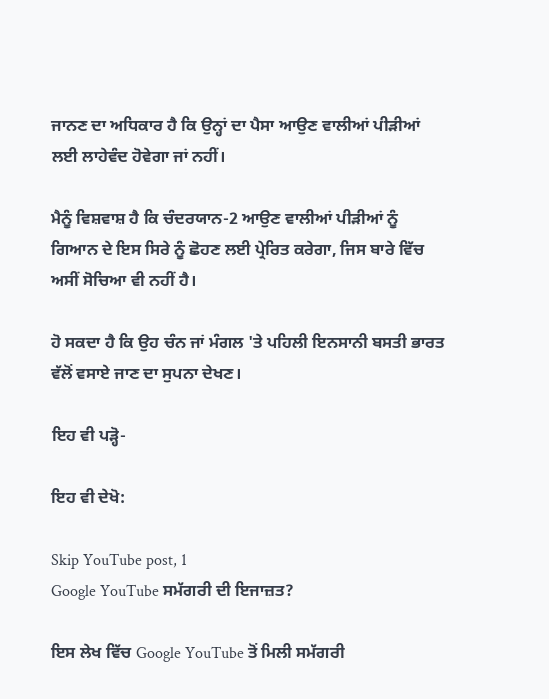ਜਾਨਣ ਦਾ ਅਧਿਕਾਰ ਹੈ ਕਿ ਉਨ੍ਹਾਂ ਦਾ ਪੈਸਾ ਆਉਣ ਵਾਲੀਆਂ ਪੀੜੀਆਂ ਲਈ ਲਾਹੇਵੰਦ ਹੋਵੇਗਾ ਜਾਂ ਨਹੀਂ।

ਮੈਨੂੰ ਵਿਸ਼ਵਾਸ਼ ਹੈ ਕਿ ਚੰਦਰਯਾਨ-2 ਆਉਣ ਵਾਲੀਆਂ ਪੀੜੀਆਂ ਨੂੰ ਗਿਆਨ ਦੇ ਇਸ ਸਿਰੇ ਨੂੰ ਛੋਹਣ ਲਈ ਪ੍ਰੇਰਿਤ ਕਰੇਗਾ, ਜਿਸ ਬਾਰੇ ਵਿੱਚ ਅਸੀਂ ਸੋਚਿਆ ਵੀ ਨਹੀਂ ਹੈ।

ਹੋ ਸਕਦਾ ਹੈ ਕਿ ਉਹ ਚੰਨ ਜਾਂ ਮੰਗਲ 'ਤੇ ਪਹਿਲੀ ਇਨਸਾਨੀ ਬਸਤੀ ਭਾਰਤ ਵੱਲੋਂ ਵਸਾਏ ਜਾਣ ਦਾ ਸੁਪਨਾ ਦੇਖਣ।

ਇਹ ਵੀ ਪੜ੍ਹੋ-

ਇਹ ਵੀ ਦੇਖੋ:

Skip YouTube post, 1
Google YouTube ਸਮੱਗਰੀ ਦੀ ਇਜਾਜ਼ਤ?

ਇਸ ਲੇਖ ਵਿੱਚ Google YouTube ਤੋਂ ਮਿਲੀ ਸਮੱਗਰੀ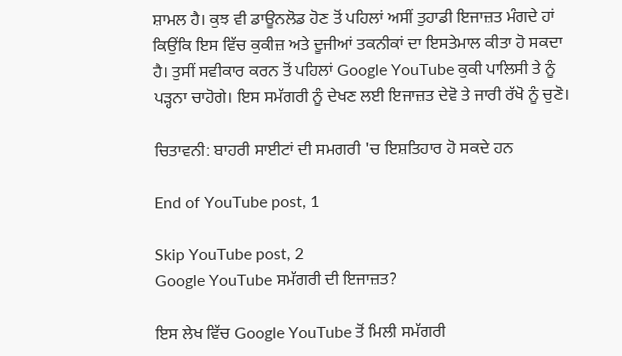ਸ਼ਾਮਲ ਹੈ। ਕੁਝ ਵੀ ਡਾਊਨਲੋਡ ਹੋਣ ਤੋਂ ਪਹਿਲਾਂ ਅਸੀਂ ਤੁਹਾਡੀ ਇਜਾਜ਼ਤ ਮੰਗਦੇ ਹਾਂ ਕਿਉਂਕਿ ਇਸ ਵਿੱਚ ਕੁਕੀਜ਼ ਅਤੇ ਦੂਜੀਆਂ ਤਕਨੀਕਾਂ ਦਾ ਇਸਤੇਮਾਲ ਕੀਤਾ ਹੋ ਸਕਦਾ ਹੈ। ਤੁਸੀਂ ਸਵੀਕਾਰ ਕਰਨ ਤੋਂ ਪਹਿਲਾਂ Google YouTube ਕੁਕੀ ਪਾਲਿਸੀ ਤੇ ਨੂੰ ਪੜ੍ਹਨਾ ਚਾਹੋਗੇ। ਇਸ ਸਮੱਗਰੀ ਨੂੰ ਦੇਖਣ ਲਈ ਇਜਾਜ਼ਤ ਦੇਵੋ ਤੇ ਜਾਰੀ ਰੱਖੋ ਨੂੰ ਚੁਣੋ।

ਚਿਤਾਵਨੀ: ਬਾਹਰੀ ਸਾਈਟਾਂ ਦੀ ਸਮਗਰੀ 'ਚ ਇਸ਼ਤਿਹਾਰ ਹੋ ਸਕਦੇ ਹਨ

End of YouTube post, 1

Skip YouTube post, 2
Google YouTube ਸਮੱਗਰੀ ਦੀ ਇਜਾਜ਼ਤ?

ਇਸ ਲੇਖ ਵਿੱਚ Google YouTube ਤੋਂ ਮਿਲੀ ਸਮੱਗਰੀ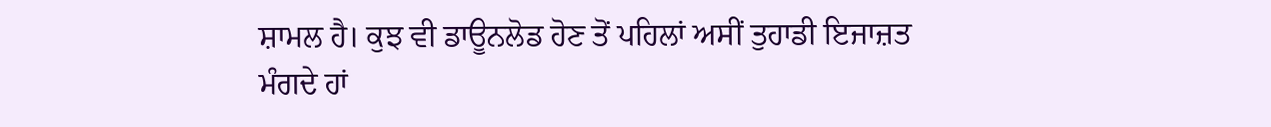ਸ਼ਾਮਲ ਹੈ। ਕੁਝ ਵੀ ਡਾਊਨਲੋਡ ਹੋਣ ਤੋਂ ਪਹਿਲਾਂ ਅਸੀਂ ਤੁਹਾਡੀ ਇਜਾਜ਼ਤ ਮੰਗਦੇ ਹਾਂ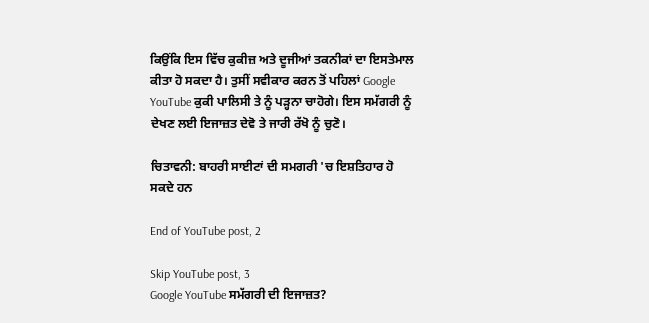ਕਿਉਂਕਿ ਇਸ ਵਿੱਚ ਕੁਕੀਜ਼ ਅਤੇ ਦੂਜੀਆਂ ਤਕਨੀਕਾਂ ਦਾ ਇਸਤੇਮਾਲ ਕੀਤਾ ਹੋ ਸਕਦਾ ਹੈ। ਤੁਸੀਂ ਸਵੀਕਾਰ ਕਰਨ ਤੋਂ ਪਹਿਲਾਂ Google YouTube ਕੁਕੀ ਪਾਲਿਸੀ ਤੇ ਨੂੰ ਪੜ੍ਹਨਾ ਚਾਹੋਗੇ। ਇਸ ਸਮੱਗਰੀ ਨੂੰ ਦੇਖਣ ਲਈ ਇਜਾਜ਼ਤ ਦੇਵੋ ਤੇ ਜਾਰੀ ਰੱਖੋ ਨੂੰ ਚੁਣੋ।

ਚਿਤਾਵਨੀ: ਬਾਹਰੀ ਸਾਈਟਾਂ ਦੀ ਸਮਗਰੀ 'ਚ ਇਸ਼ਤਿਹਾਰ ਹੋ ਸਕਦੇ ਹਨ

End of YouTube post, 2

Skip YouTube post, 3
Google YouTube ਸਮੱਗਰੀ ਦੀ ਇਜਾਜ਼ਤ?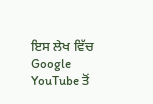ਇਸ ਲੇਖ ਵਿੱਚ Google YouTube ਤੋਂ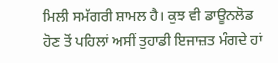ਮਿਲੀ ਸਮੱਗਰੀ ਸ਼ਾਮਲ ਹੈ। ਕੁਝ ਵੀ ਡਾਊਨਲੋਡ ਹੋਣ ਤੋਂ ਪਹਿਲਾਂ ਅਸੀਂ ਤੁਹਾਡੀ ਇਜਾਜ਼ਤ ਮੰਗਦੇ ਹਾਂ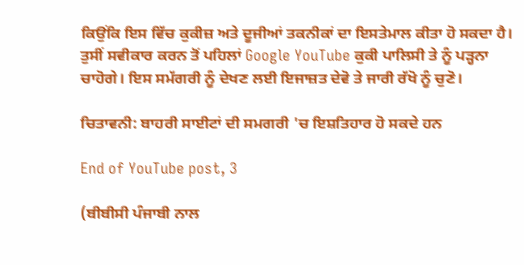ਕਿਉਂਕਿ ਇਸ ਵਿੱਚ ਕੁਕੀਜ਼ ਅਤੇ ਦੂਜੀਆਂ ਤਕਨੀਕਾਂ ਦਾ ਇਸਤੇਮਾਲ ਕੀਤਾ ਹੋ ਸਕਦਾ ਹੈ। ਤੁਸੀਂ ਸਵੀਕਾਰ ਕਰਨ ਤੋਂ ਪਹਿਲਾਂ Google YouTube ਕੁਕੀ ਪਾਲਿਸੀ ਤੇ ਨੂੰ ਪੜ੍ਹਨਾ ਚਾਹੋਗੇ। ਇਸ ਸਮੱਗਰੀ ਨੂੰ ਦੇਖਣ ਲਈ ਇਜਾਜ਼ਤ ਦੇਵੋ ਤੇ ਜਾਰੀ ਰੱਖੋ ਨੂੰ ਚੁਣੋ।

ਚਿਤਾਵਨੀ: ਬਾਹਰੀ ਸਾਈਟਾਂ ਦੀ ਸਮਗਰੀ 'ਚ ਇਸ਼ਤਿਹਾਰ ਹੋ ਸਕਦੇ ਹਨ

End of YouTube post, 3

(ਬੀਬੀਸੀ ਪੰਜਾਬੀ ਨਾਲ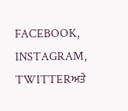FACEBOOK, INSTAGRAM, TWITTERਅਤੇ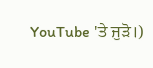YouTube 'ਤੇ ਜੁੜੋ।)